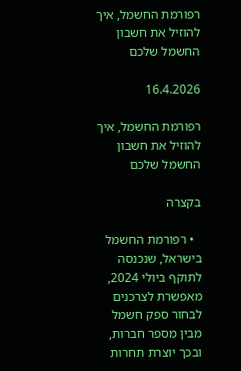רפורמת החשמל, איך להוזיל את חשבון החשמל שלכם

16.4.2026

רפורמת החשמל, איך להוזיל את חשבון החשמל שלכם

בקצרה

  • רפורמת החשמל בישראל, שנכנסה לתוקף ביולי 2024, מאפשרת לצרכנים לבחור ספק חשמל מבין מספר חברות, ובכך יוצרת תחרות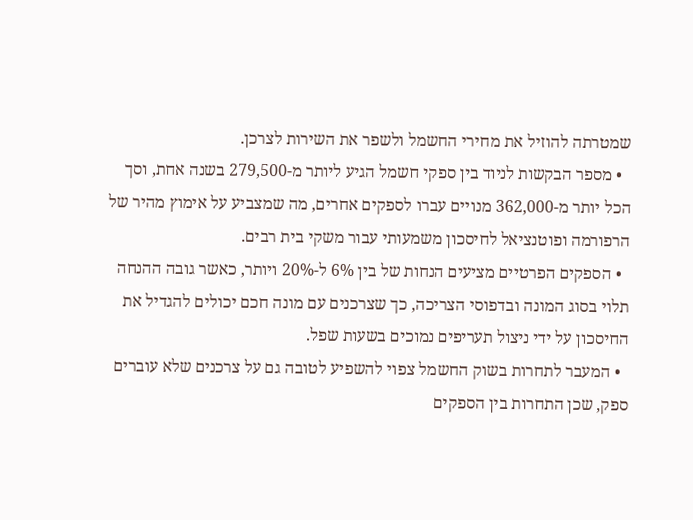שמטרתה להוזיל את מחירי החשמל ולשפר את השירות לצרכן.
  • מספר הבקשות לניוד בין ספקי חשמל הגיע ליותר מ-279,500 בשנה אחת, וסך הכל יותר מ-362,000 מנויים עברו לספקים אחרים, מה שמצביע על אימוץ מהיר של הרפורמה ופוטנציאל לחיסכון משמעותי עבור משקי בית רבים.
  • הספקים הפרטיים מציעים הנחות של בין 6% ל-20% ויותר, כאשר גובה ההנחה תלוי בסוג המונה ובדפוסי הצריכה, כך שצרכנים עם מונה חכם יכולים להגדיל את החיסכון על ידי ניצול תעריפים נמוכים בשעות שפל.
  • המעבר לתחרות בשוק החשמל צפוי להשפיע לטובה גם על צרכנים שלא עוברים ספק, שכן התחרות בין הספקים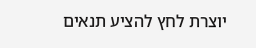יוצרת לחץ להציע תנאים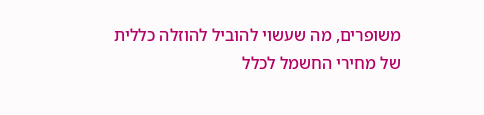משופרים, מה שעשוי להוביל להוזלה כללית של מחירי החשמל לכלל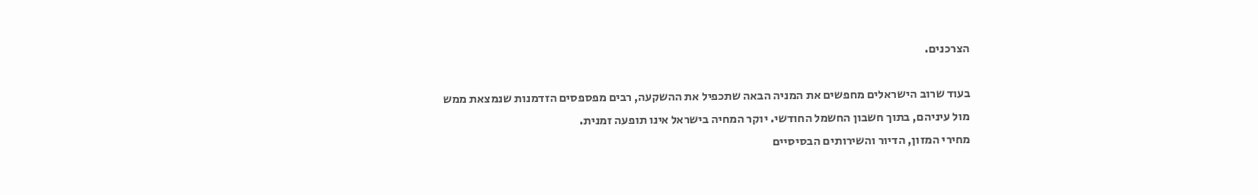הצרכנים.

בעוד שרוב הישראלים מחפשים את המניה הבאה שתכפיל את ההשקעה, רבים מפספסים הזדמנות שנמצאת ממש מול עיניהם, בתוך חשבון החשמל החודשי. יוקר המחיה בישראל אינו תופעה זמנית.
מחירי המזון, הדיור והשירותים הבסיסיים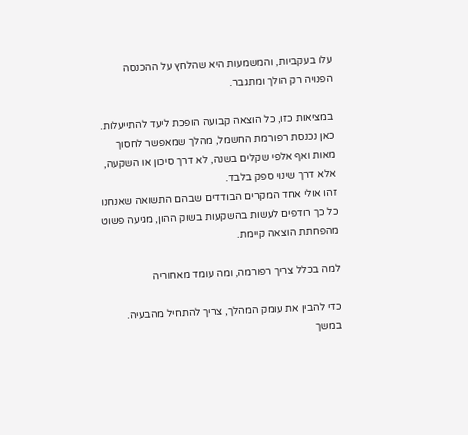עלו בעקביות, והמשמעות היא שהלחץ על ההכנסה הפנויה רק הולך ומתגבר.

במציאות כזו, כל הוצאה קבועה הופכת ליעד להתייעלות. כאן נכנסת רפורמת החשמל, מהלך שמאפשר לחסוך מאות ואף אלפי שקלים בשנה, לא דרך סיכון או השקעה, אלא דרך שינוי ספק בלבד.
זהו אולי אחד המקרים הבודדים שבהם התשואה שאנחנו כל כך רודפים לעשות בהשקעות בשוק ההון, מגיעה פשוט מהפחתת הוצאה קיימת.

למה בכלל צריך רפורמה, ומה עומד מאחוריה

כדי להבין את עומק המהלך, צריך להתחיל מהבעיה. במשך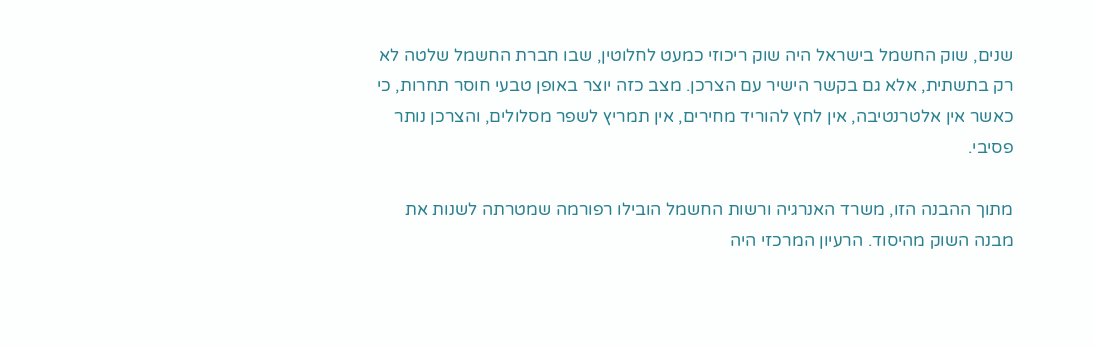שנים, שוק החשמל בישראל היה שוק ריכוזי כמעט לחלוטין, שבו חברת החשמל שלטה לא רק בתשתית, אלא גם בקשר הישיר עם הצרכן. מצב כזה יוצר באופן טבעי חוסר תחרות, כי כאשר אין אלטרנטיבה, אין לחץ להוריד מחירים, אין תמריץ לשפר מסלולים, והצרכן נותר פסיבי.

מתוך ההבנה הזו, משרד האנרגיה ורשות החשמל הובילו רפורמה שמטרתה לשנות את מבנה השוק מהיסוד. הרעיון המרכזי היה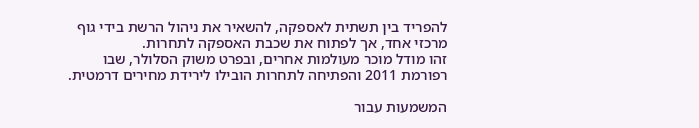להפריד בין תשתית לאספקה, להשאיר את ניהול הרשת בידי גוף מרכזי אחד, אך לפתוח את שכבת האספקה לתחרות.
זהו מודל מוכר מעולמות אחרים, ובפרט משוק הסלולר, שבו רפורמת 2011 והפתיחה לתחרות הובילו לירידת מחירים דרמטית.

המשמעות עבור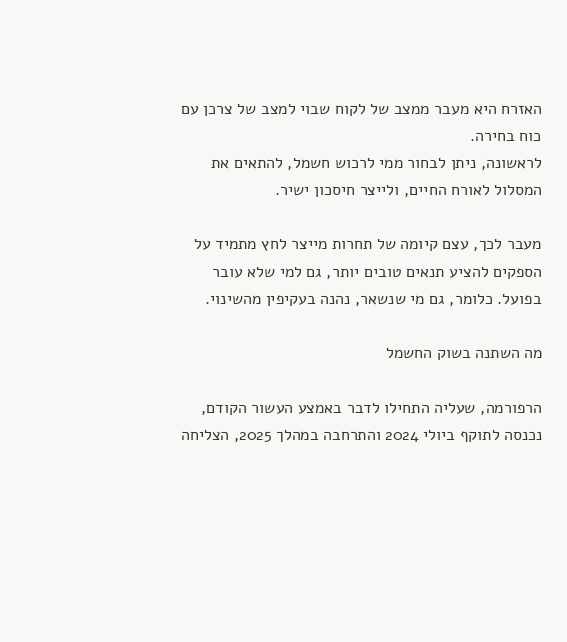האזרח היא מעבר ממצב של לקוח שבוי למצב של צרכן עם כוח בחירה.
לראשונה, ניתן לבחור ממי לרכוש חשמל, להתאים את המסלול לאורח החיים, ולייצר חיסכון ישיר.

מעבר לכך, עצם קיומה של תחרות מייצר לחץ מתמיד על הספקים להציע תנאים טובים יותר, גם למי שלא עובר בפועל. כלומר, גם מי שנשאר, נהנה בעקיפין מהשינוי.

מה השתנה בשוק החשמל

הרפורמה, שעליה התחילו לדבר באמצע העשור הקודם, נכנסה לתוקף ביולי 2024 והתרחבה במהלך 2025, הצליחה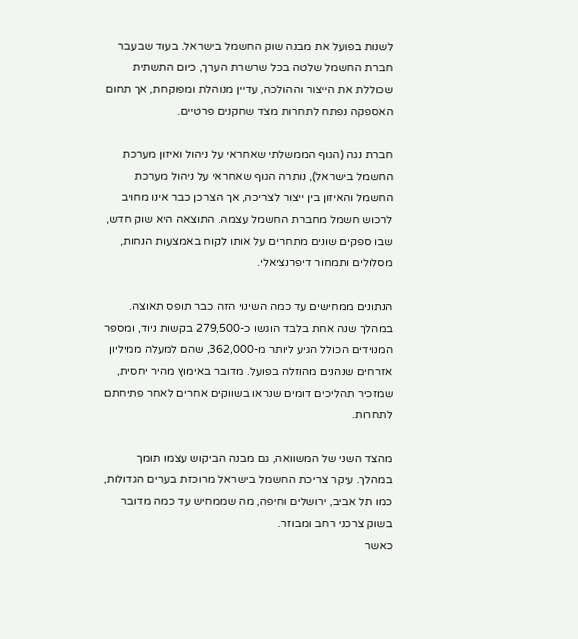לשנות בפועל את מבנה שוק החשמל בישראל. בעוד שבעבר חברת החשמל שלטה בכל שרשרת הערך, כיום התשתית שכוללת את הייצור וההולכה, עדיין מנוהלת ומפוקחת, אך תחום האספקה נפתח לתחרות מצד שחקנים פרטיים.

חברת נגה (הגוף הממשלתי שאחראי על ניהול ואיזון מערכת החשמל בישראל), נותרה הגוף שאחראי על ניהול מערכת החשמל והאיזון בין ייצור לצריכה, אך הצרכן כבר אינו מחויב לרכוש חשמל מחברת החשמל עצמה. התוצאה היא שוק חדש, שבו ספקים שונים מתחרים על אותו לקוח באמצעות הנחות, מסלולים ותמחור דיפרנציאלי.

הנתונים ממחישים עד כמה השינוי הזה כבר תופס תאוצה. במהלך שנה אחת בלבד הוגשו כ-279,500 בקשות ניוד, ומספר המנוידים הכולל הגיע ליותר מ-362,000, שהם למעלה ממיליון אזרחים שנהנים מהוזלה בפועל. מדובר באימוץ מהיר יחסית, שמזכיר תהליכים דומים שנראו בשווקים אחרים לאחר פתיחתם לתחרות.

מהצד השני של המשוואה, גם מבנה הביקוש עצמו תומך במהלך. עיקר צריכת החשמל בישראל מרוכזת בערים הגדולות, כמו תל אביב, ירושלים וחיפה, מה שממחיש עד כמה מדובר בשוק צרכני רחב ומבוזר.
כאשר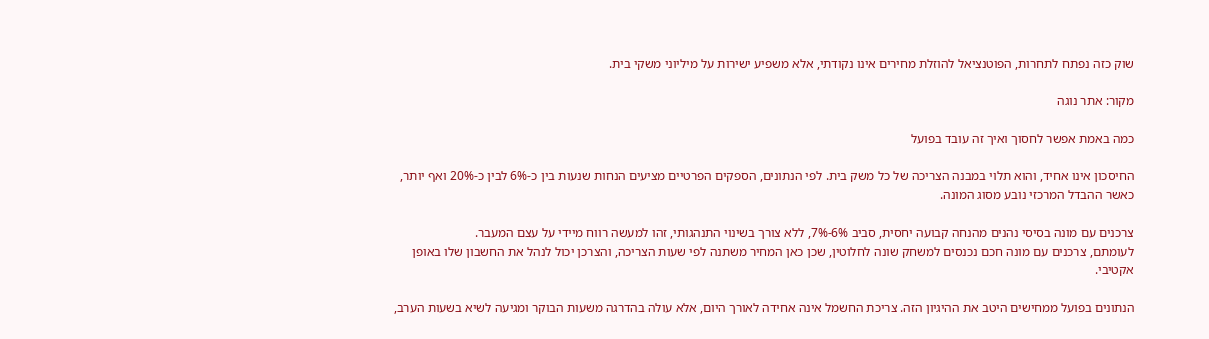שוק כזה נפתח לתחרות, הפוטנציאל להוזלת מחירים אינו נקודתי, אלא משפיע ישירות על מיליוני משקי בית.

מקור: אתר נוגה

כמה באמת אפשר לחסוך ואיך זה עובד בפועל

החיסכון אינו אחיד, והוא תלוי במבנה הצריכה של כל משק בית. לפי הנתונים, הספקים הפרטיים מציעים הנחות שנעות בין כ-6% לבין כ-20% ואף יותר, כאשר ההבדל המרכזי נובע מסוג המונה.

צרכנים עם מונה בסיסי נהנים מהנחה קבועה יחסית, סביב 6%-7%, ללא צורך בשינוי התנהגותי, זהו למעשה רווח מיידי על עצם המעבר.
לעומתם, צרכנים עם מונה חכם נכנסים למשחק שונה לחלוטין, שכן כאן המחיר משתנה לפי שעות הצריכה, והצרכן יכול לנהל את החשבון שלו באופן אקטיבי.

הנתונים בפועל ממחישים היטב את ההיגיון הזה. צריכת החשמל אינה אחידה לאורך היום, אלא עולה בהדרגה משעות הבוקר ומגיעה לשיא בשעות הערב,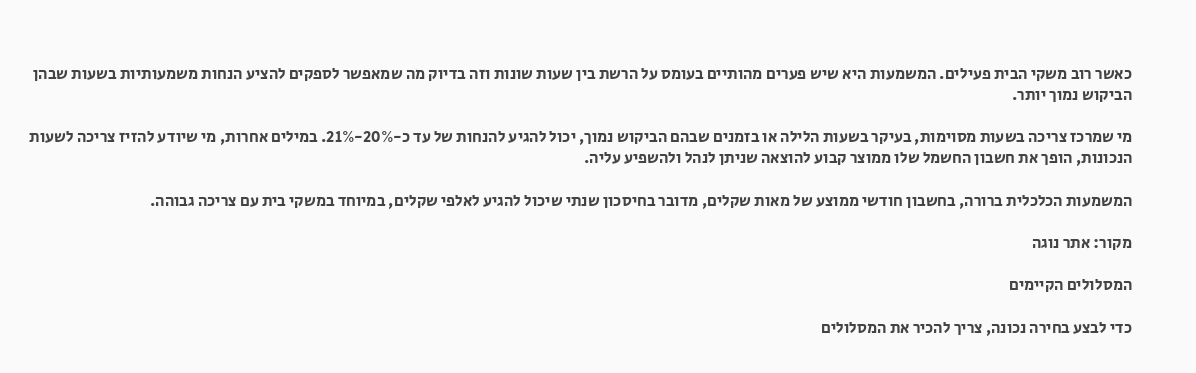כאשר רוב משקי הבית פעילים. המשמעות היא שיש פערים מהותיים בעומס על הרשת בין שעות שונות וזה בדיוק מה שמאפשר לספקים להציע הנחות משמעותיות בשעות שבהן הביקוש נמוך יותר.

מי שמרכז צריכה בשעות מסוימות, בעיקר בשעות הלילה או בזמנים שבהם הביקוש נמוך, יכול להגיע להנחות של עד כ-20%-21%. במילים אחרות, מי שיודע להזיז צריכה לשעות הנכונות, הופך את חשבון החשמל שלו ממוצר קבוע להוצאה שניתן לנהל ולהשפיע עליה.

המשמעות הכלכלית ברורה, בחשבון חודשי ממוצע של מאות שקלים, מדובר בחיסכון שנתי שיכול להגיע לאלפי שקלים, במיוחד במשקי בית עם צריכה גבוהה.

מקור: אתר נוגה

המסלולים הקיימים

כדי לבצע בחירה נכונה, צריך להכיר את המסלולים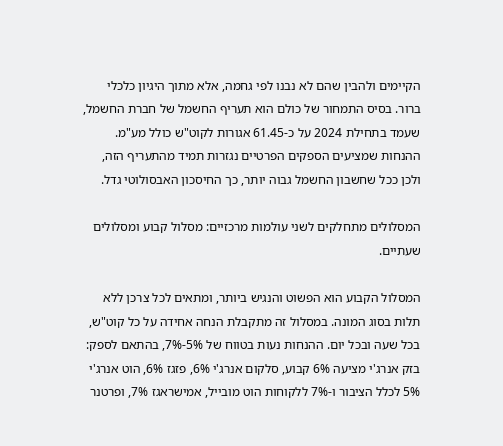הקיימים ולהבין שהם לא נבנו לפי גחמה, אלא מתוך היגיון כלכלי ברור. בסיס התמחור של כולם הוא תעריף החשמל של חברת החשמל, שעמד בתחילת 2024 על כ-61.45 אגורות לקוט"ש כולל מע"מ. ההנחות שמציעים הספקים הפרטיים נגזרות תמיד מהתעריף הזה, ולכן ככל שחשבון החשמל גבוה יותר, כך החיסכון האבסולוטי גדל.

המסלולים מתחלקים לשני עולמות מרכזיים: מסלול קבוע ומסלולים שעתיים.

המסלול הקבוע הוא הפשוט והנגיש ביותר, ומתאים לכל צרכן ללא תלות בסוג המונה. במסלול זה מתקבלת הנחה אחידה על כל קוט"ש, בכל שעה ובכל יום. ההנחות נעות בטווח של 5%-7%, בהתאם לספק: בזק אנרג'י מציעה 6% קבוע, סלקום אנרג'י 6%, פזגז 6%, הוט אנרג'י 5% לכלל הציבור ו-7% ללקוחות הוט מובייל, אמישראגז 7%, ופרטנר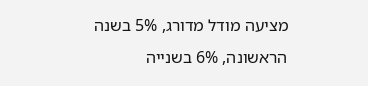מציעה מודל מדורג, 5% בשנה הראשונה, 6% בשנייה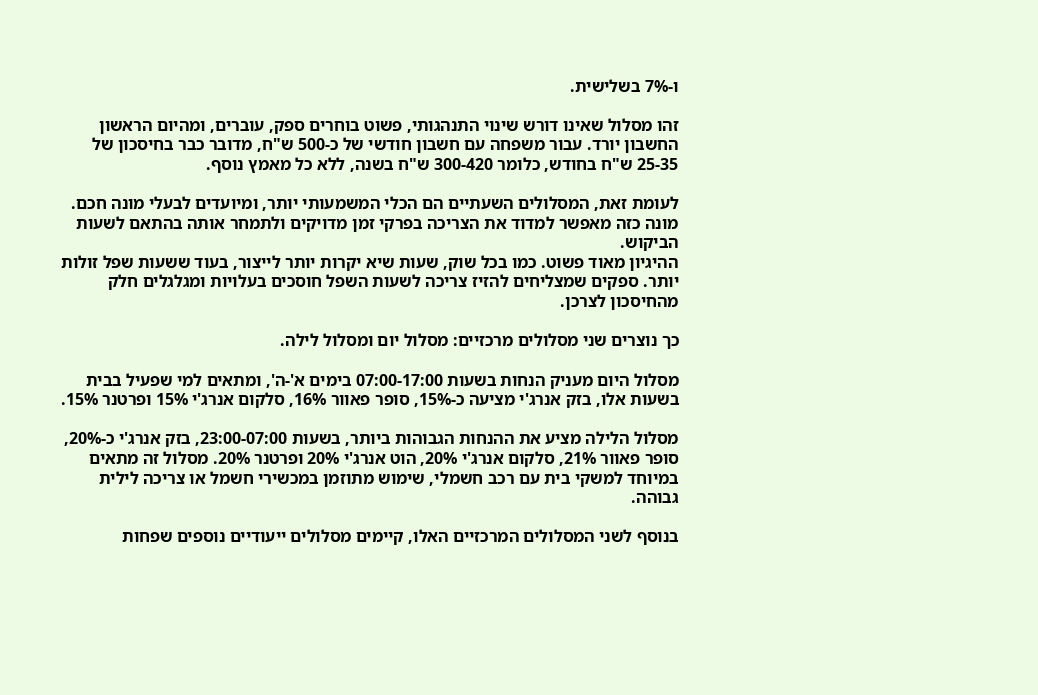ו-7% בשלישית.

זהו מסלול שאינו דורש שינוי התנהגותי, פשוט בוחרים ספק, עוברים, ומהיום הראשון החשבון יורד. עבור משפחה עם חשבון חודשי של כ-500 ש"ח, מדובר כבר בחיסכון של 25-35 ש"ח בחודש, כלומר 300-420 ש"ח בשנה, ללא כל מאמץ נוסף.

לעומת זאת, המסלולים השעתיים הם הכלי המשמעותי יותר, ומיועדים לבעלי מונה חכם. מונה כזה מאפשר למדוד את הצריכה בפרקי זמן מדויקים ולתמחר אותה בהתאם לשעות הביקוש.
ההיגיון מאוד פשוט. כמו בכל שוק, שעות שיא יקרות יותר לייצור, בעוד ששעות שפל זולות יותר. ספקים שמצליחים להזיז צריכה לשעות השפל חוסכים בעלויות ומגלגלים חלק מהחיסכון לצרכן.

כך נוצרים שני מסלולים מרכזיים: מסלול יום ומסלול לילה.

מסלול היום מעניק הנחות בשעות 07:00-17:00 בימים א'-ה', ומתאים למי שפעיל בבית בשעות אלו, בזק אנרג'י מציעה כ-15%, סופר פאוור 16%, סלקום אנרג'י 15% ופרטנר 15%.

מסלול הלילה מציע את ההנחות הגבוהות ביותר, בשעות 23:00-07:00, בזק אנרג'י כ-20%, סופר פאוור 21%, סלקום אנרג'י 20%, הוט אנרג'י 20% ופרטנר 20%. מסלול זה מתאים במיוחד למשקי בית עם רכב חשמלי, שימוש מתוזמן במכשירי חשמל או צריכה לילית גבוהה.

בנוסף לשני המסלולים המרכזיים האלו, קיימים מסלולים ייעודיים נוספים שפחות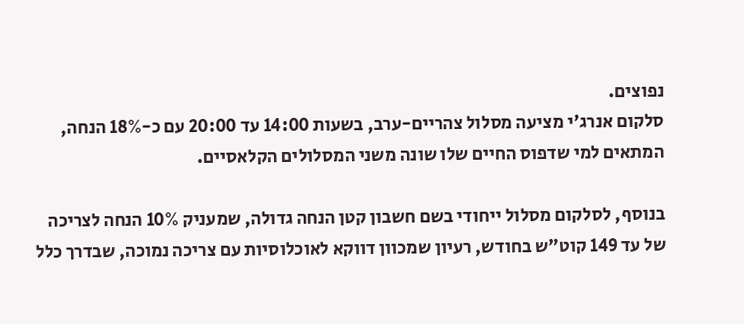נפוצים.
סלקום אנרג'י מציעה מסלול צהריים-ערב, בשעות 14:00 עד 20:00 עם כ-18% הנחה, המתאים למי שדפוס החיים שלו שונה משני המסלולים הקלאסיים.

בנוסף, לסלקום מסלול ייחודי בשם חשבון קטן הנחה גדולה, שמעניק 10% הנחה לצריכה של עד 149 קוט"ש בחודש, רעיון שמכוון דווקא לאוכלוסיות עם צריכה נמוכה, שבדרך כלל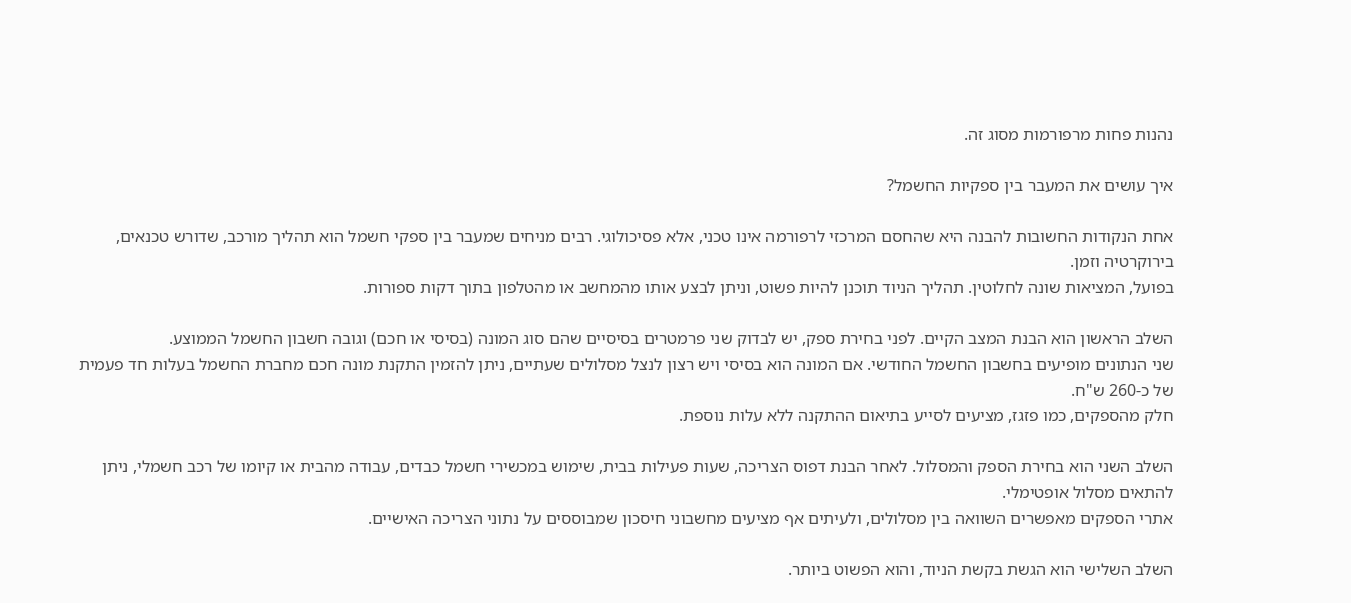נהנות פחות מרפורמות מסוג זה.

איך עושים את המעבר בין ספקיות החשמל?

אחת הנקודות החשובות להבנה היא שהחסם המרכזי לרפורמה אינו טכני, אלא פסיכולוגי. רבים מניחים שמעבר בין ספקי חשמל הוא תהליך מורכב, שדורש טכנאים, בירוקרטיה וזמן.
בפועל, המציאות שונה לחלוטין. תהליך הניוד תוכנן להיות פשוט, וניתן לבצע אותו מהמחשב או מהטלפון בתוך דקות ספורות.

השלב הראשון הוא הבנת המצב הקיים. לפני בחירת ספק, יש לבדוק שני פרמטרים בסיסיים שהם סוג המונה (בסיסי או חכם) וגובה חשבון החשמל הממוצע.
שני הנתונים מופיעים בחשבון החשמל החודשי. אם המונה הוא בסיסי ויש רצון לנצל מסלולים שעתיים, ניתן להזמין התקנת מונה חכם מחברת החשמל בעלות חד פעמית של כ-260 ש"ח.
חלק מהספקים, כמו פזגז, מציעים לסייע בתיאום ההתקנה ללא עלות נוספת.

השלב השני הוא בחירת הספק והמסלול. לאחר הבנת דפוס הצריכה, שעות פעילות בבית, שימוש במכשירי חשמל כבדים, עבודה מהבית או קיומו של רכב חשמלי, ניתן להתאים מסלול אופטימלי.
אתרי הספקים מאפשרים השוואה בין מסלולים, ולעיתים אף מציעים מחשבוני חיסכון שמבוססים על נתוני הצריכה האישיים.

השלב השלישי הוא הגשת בקשת הניוד, והוא הפשוט ביותר.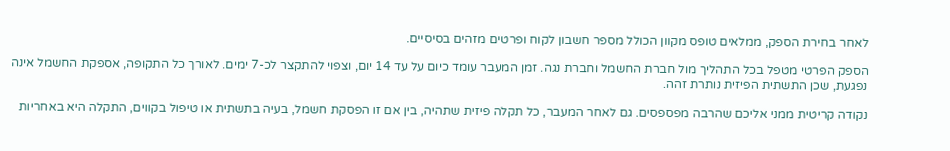לאחר בחירת הספק, ממלאים טופס מקוון הכולל מספר חשבון לקוח ופרטים מזהים בסיסיים.

הספק הפרטי מטפל בכל התהליך מול חברת החשמל וחברת נגה. זמן המעבר עומד כיום על עד 14 יום, וצפוי להתקצר לכ-7 ימים. לאורך כל התקופה, אספקת החשמל אינה נפגעת, שכן התשתית הפיזית נותרת זהה.

נקודה קריטית ממני אליכם שהרבה מפספסים. גם לאחר המעבר, כל תקלה פיזית שתהיה, בין אם זו הפסקת חשמל, בעיה בתשתית או טיפול בקווים, התקלה היא באחריות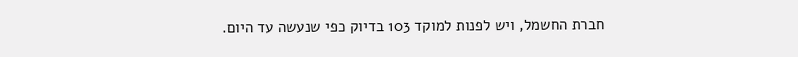חברת החשמל, ויש לפנות למוקד 103 בדיוק כפי שנעשה עד היום.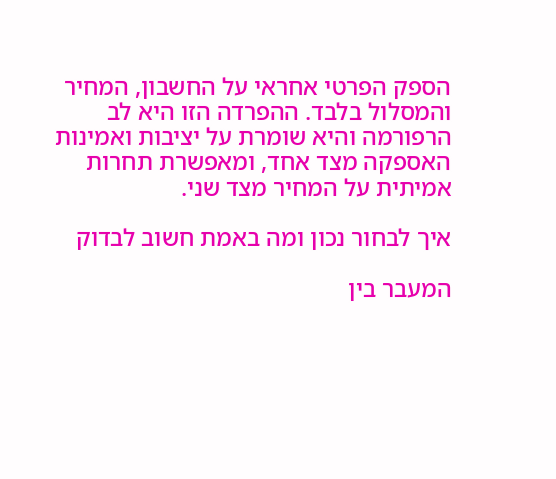הספק הפרטי אחראי על החשבון, המחיר והמסלול בלבד. ההפרדה הזו היא לב הרפורמה והיא שומרת על יציבות ואמינות האספקה מצד אחד, ומאפשרת תחרות אמיתית על המחיר מצד שני.

איך לבחור נכון ומה באמת חשוב לבדוק

המעבר בין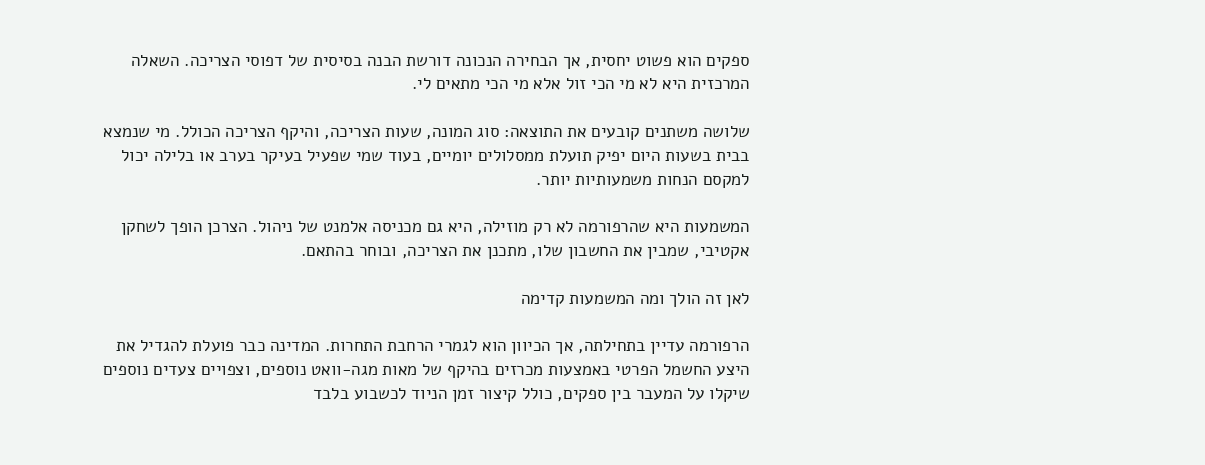ספקים הוא פשוט יחסית, אך הבחירה הנכונה דורשת הבנה בסיסית של דפוסי הצריכה. השאלה המרכזית היא לא מי הכי זול אלא מי הכי מתאים לי.

שלושה משתנים קובעים את התוצאה: סוג המונה, שעות הצריכה, והיקף הצריכה הכולל. מי שנמצא בבית בשעות היום יפיק תועלת ממסלולים יומיים, בעוד שמי שפעיל בעיקר בערב או בלילה יכול למקסם הנחות משמעותיות יותר.

המשמעות היא שהרפורמה לא רק מוזילה, היא גם מכניסה אלמנט של ניהול. הצרכן הופך לשחקן אקטיבי, שמבין את החשבון שלו, מתכנן את הצריכה, ובוחר בהתאם.

לאן זה הולך ומה המשמעות קדימה

הרפורמה עדיין בתחילתה, אך הכיוון הוא לגמרי הרחבת התחרות. המדינה כבר פועלת להגדיל את היצע החשמל הפרטי באמצעות מכרזים בהיקף של מאות מגה-וואט נוספים, וצפויים צעדים נוספים שיקלו על המעבר בין ספקים, כולל קיצור זמן הניוד לכשבוע בלבד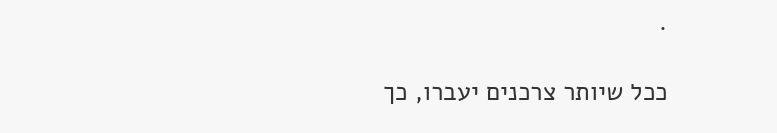.

ככל שיותר צרכנים יעברו, כך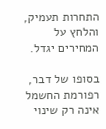התחרות תעמיק, והלחץ על המחירים יגדל.

בסופו של דבר, רפורמת החשמל אינה רק שינוי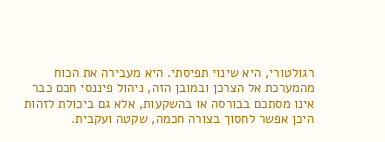רגולטורי, היא שינוי תפיסתי. היא מעבירה את הכוח מהמערכת אל הצרכן ובמובן הזה, ניהול פיננסי חכם כבר אינו מסתכם בבורסה או בהשקעות, אלא גם ביכולת לזהות היכן אפשר לחסוך בצורה חכמה, שקטה ועקבית.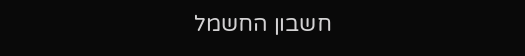חשבון החשמל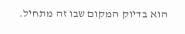הוא בדיוק המקום שבו זה מתחיל.